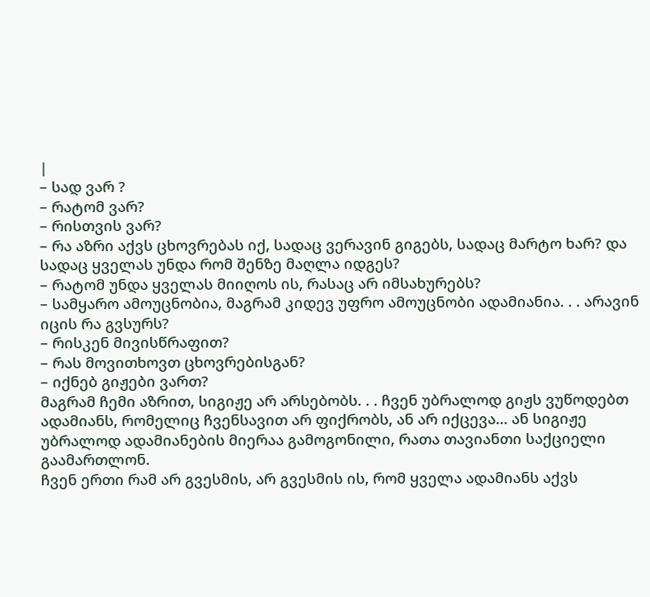|
– სად ვარ ?
– რატომ ვარ?
– რისთვის ვარ?
– რა აზრი აქვს ცხოვრებას იქ, სადაც ვერავინ გიგებს, სადაც მარტო ხარ? და სადაც ყველას უნდა რომ შენზე მაღლა იდგეს?
– რატომ უნდა ყველას მიიღოს ის, რასაც არ იმსახურებს?
– სამყარო ამოუცნობია, მაგრამ კიდევ უფრო ამოუცნობი ადამიანია. . . არავინ იცის რა გვსურს?
– რისკენ მივისწრაფით?
– რას მოვითხოვთ ცხოვრებისგან?
– იქნებ გიჟები ვართ?
მაგრამ ჩემი აზრით, სიგიჟე არ არსებობს. . . ჩვენ უბრალოდ გიჟს ვუწოდებთ ადამიანს, რომელიც ჩვენსავით არ ფიქრობს, ან არ იქცევა… ან სიგიჟე უბრალოდ ადამიანების მიერაა გამოგონილი, რათა თავიანთი საქციელი გაამართლონ.
ჩვენ ერთი რამ არ გვესმის, არ გვესმის ის, რომ ყველა ადამიანს აქვს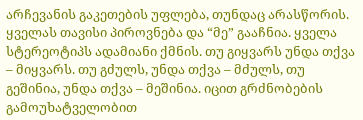არჩევანის გაკეთების უფლება, თუნდაც არასწორის. ყველას თავისი პიროვნება და “მე” გააჩნია. ყველა სტერეოტიპს ადამიანი ქმნის. თუ გიყვარს უნდა თქვა – მიყვარს. თუ გძულს, უნდა თქვა – მძულს, თუ გეშინია, უნდა თქვა – მეშინია. იცით გრძნობების გამოუხატველობით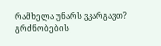რამხელა უნარს ვკარგავთ? გრძნობების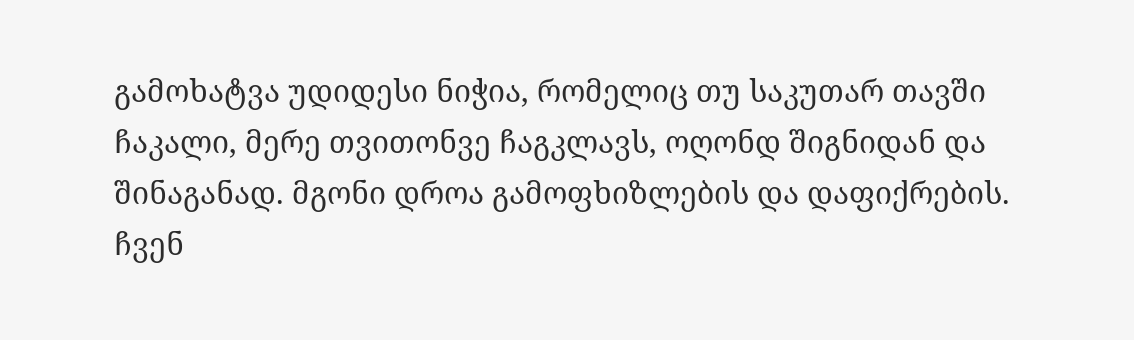გამოხატვა უდიდესი ნიჭია, რომელიც თუ საკუთარ თავში ჩაკალი, მერე თვითონვე ჩაგკლავს, ოღონდ შიგნიდან და შინაგანად. მგონი დროა გამოფხიზლების და დაფიქრების. ჩვენ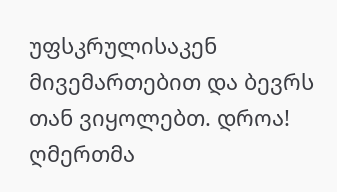უფსკრულისაკენ მივემართებით და ბევრს თან ვიყოლებთ. დროა! ღმერთმა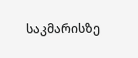საკმარისზე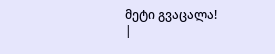მეტი გვაცალა!
|